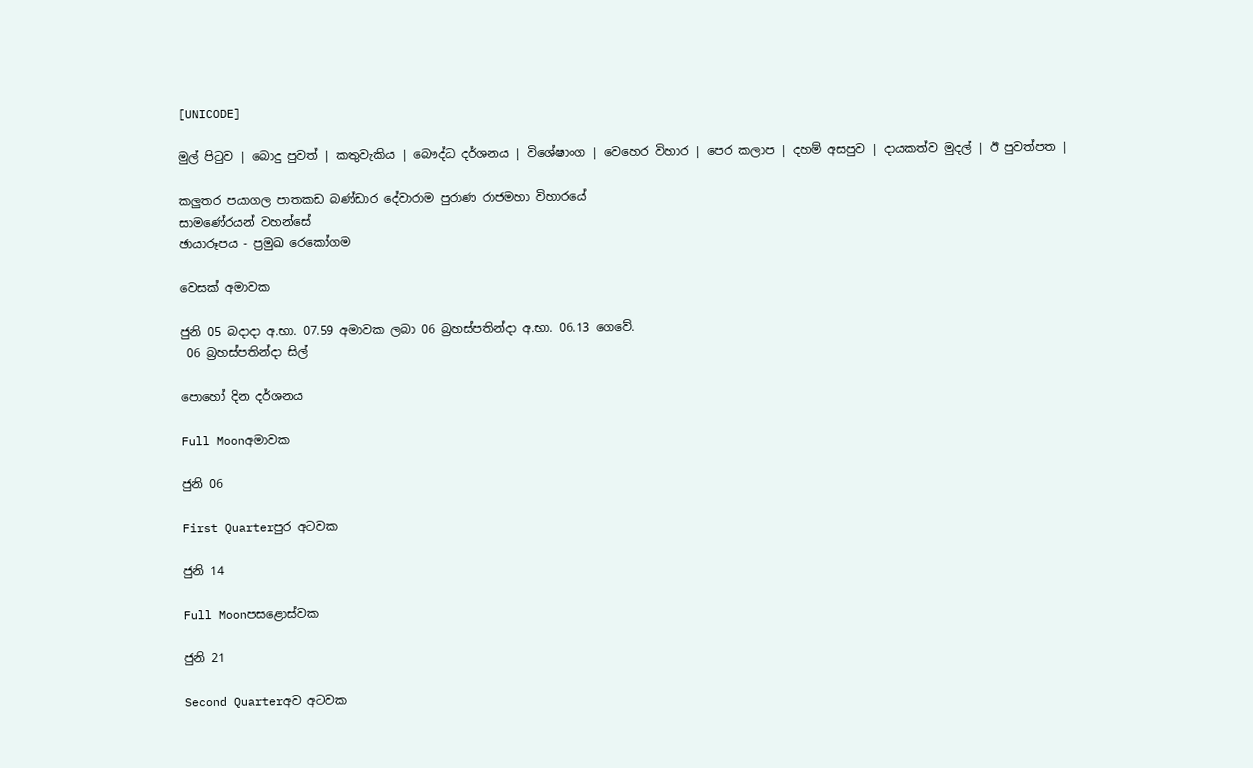[UNICODE]

මුල් පිටුව | බොදු පුවත් | කතුවැකිය | බෞද්ධ දර්ශනය | විශේෂාංග | වෙහෙර විහාර | පෙර කලාප | දහම් අසපුව | දායකත්ව මුදල් | ඊ පුවත්පත |

කලුතර පයාගල පාතකඩ බණ්ඩාර දේවාරාම පුරාණ රාජමහා විහාරයේ
සාමණේරයන් වහන්සේ
ඡායාරූපය - ප්‍රමුඛ රෙකෝගම

වෙසක් අමාවක

ජුනි 05 බදාදා අ.භා. 07.59 අමාවක ලබා 06 බ්‍රහස්පතින්දා අ.භා. 06.13 ගෙවේ.
 06 බ්‍රහස්පතින්දා සිල්

පොහෝ දින දර්ශනය

Full Moonඅමාවක

ජුනි 06

First Quarterපුර අටවක

ජුනි 14

Full Moonපසළොස්වක

ජුනි 21

Second Quarterඅව අටවක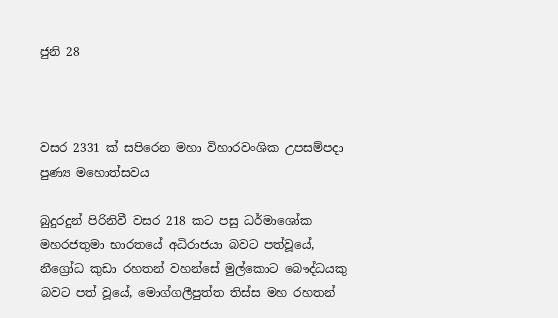ජුනි 28



වසර 2331 ක් සපිරෙන මහා විහාරවංශික උපසම්පදා පුණ්‍ය මහොත්සවය

බුදුරදුන් පිරිනිවී වසර 218 කට පසු ධර්මාශෝක මහරජතුමා භාරතයේ අධිරාජයා බවට පත්වූයේ, නීග්‍රෝධ කුඩා රහතන් වහන්සේ මුල්කොට බෞද්ධයකු බවට පත් වූයේ, මොග්ගලීපුත්ත තිස්ස මහ රහතන්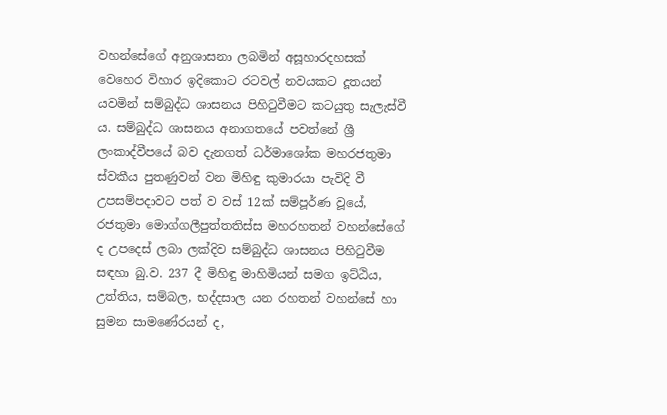වහන්සේගේ අනුශාසනා ලබමින් අසූහාරදහසක් වෙහෙර විහාර ඉදිකොට රටවල් නවයකට දූතයන් යවමින් සම්බුද්ධ ශාසනය පිහිටුවීමට කටයුතු සැලැස්වී ය. සම්බුද්ධ ශාසනය අනාගතයේ පවත්නේ ශ්‍රී ලංකාද්වීපයේ බව දැනගත් ධර්මාශෝක මහරජතුමා ස්වකීය පුතණුවන් වන මිහිඳු කුමාරයා පැවිදි වී උපසම්පදාවට පත් ව වස් 12ක් සම්පූර්ණ වූයේ, රජතුමා මොග්ගලීපුත්තතිස්ස මහරහතන් වහන්සේගේ ද උපදෙස් ලබා ලක්දිව සම්බුද්ධ ශාසනය පිහිටුවීම සඳහා බු.ව. 237 දී මිහිඳු මාහිමියන් සමග ඉට්ඨිය, උත්තිය, සම්බල, භද්දසාල යන රහතන් වහන්සේ හා සුමන සාමණේරයන් ද,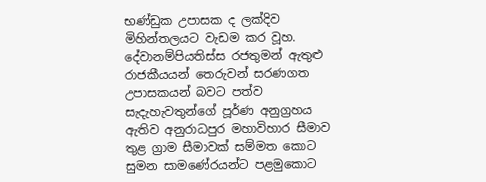භණ්ඩුක උපාසක ද ලක්දිව මිහින්තලයට වැඩම කර වූහ. දේවානම්පියතිස්ස රජතුමන් ඇතුළු රාජකීයයන් තෙරුවන් සරණගත උපාසකයන් බවට පත්ව සැදැහැවතුන්ගේ පූර්ණ අනුග්‍රහය ඇතිව අනුරාධපුර මහාවිහාර සීමාව තුළ ග්‍රාම සීමාවක් සම්මත කොට සුමන සාමණේරයන්ට පළමුකොට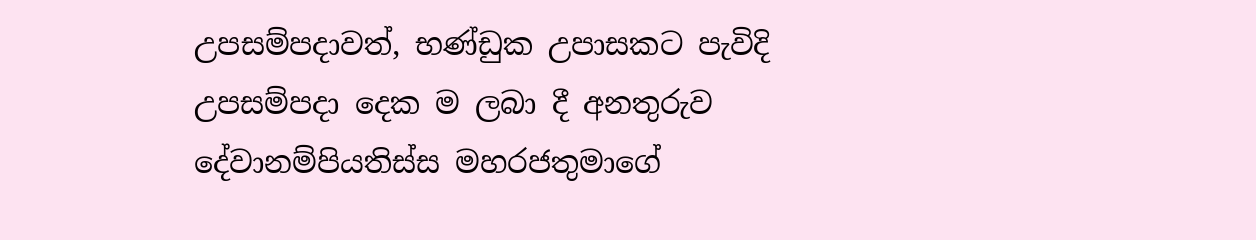උපසම්පදාවත්, භණ්ඩුක උපාසකට පැවිදි උපසම්පදා දෙක ම ලබා දී අනතුරුව දේවානම්පියතිස්ස මහරජතුමාගේ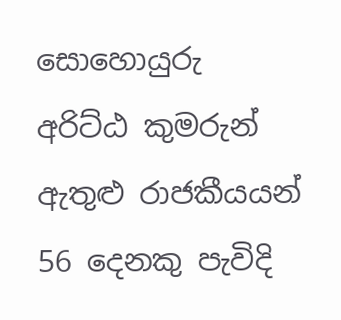සොහොයුරු අරිට්ඨ කුමරුන් ඇතුළු රාජකීයයන් 56 දෙනකු පැවිදි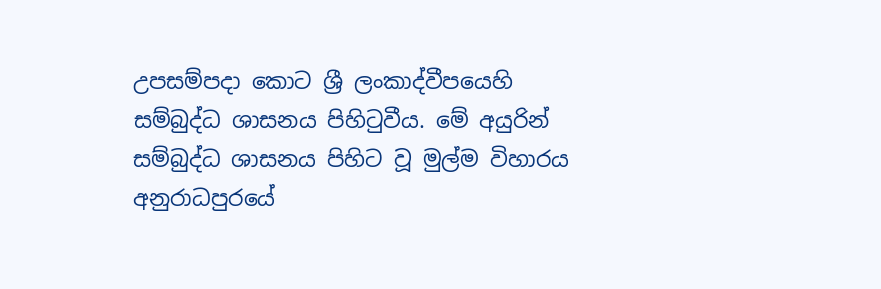උපසම්පදා කොට ශ්‍රී ලංකාද්වීපයෙහි සම්බුද්ධ ශාසනය පිහිටුවීය. මේ අයුරින් සම්බුද්ධ ශාසනය පිහිට වූ මුල්ම විහාරය අනුරාධපුරයේ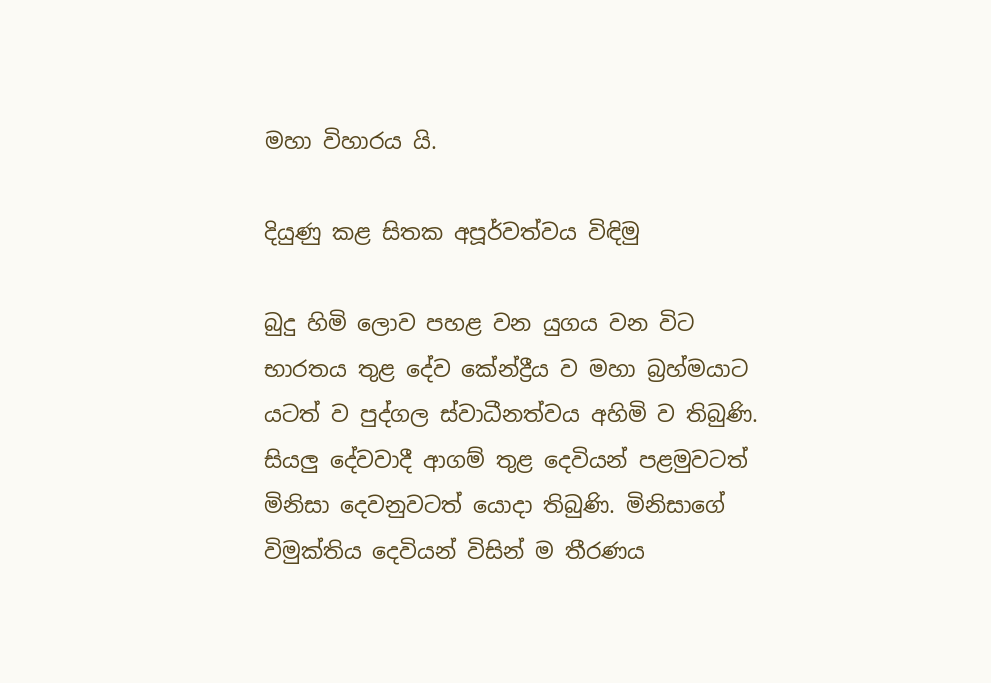මහා විහාරය යි.

දියුණු කළ සිතක අපූර්වත්වය විඳිමු

බුදු හිමි ලොව පහළ වන යුගය වන විට භාරතය තුළ දේව කේන්ද්‍රීය ව මහා බ්‍රහ්මයාට යටත් ව පුද්ගල ස්වාධීනත්වය අහිමි ව තිබුණි. සියලු දේවවාදී ආගම් තුළ දෙවියන් පළමුවටත් මිනිසා දෙවනුවටත් යොදා තිබුණි. මිනිසාගේ විමුක්තිය දෙවියන් විසින් ම තීරණය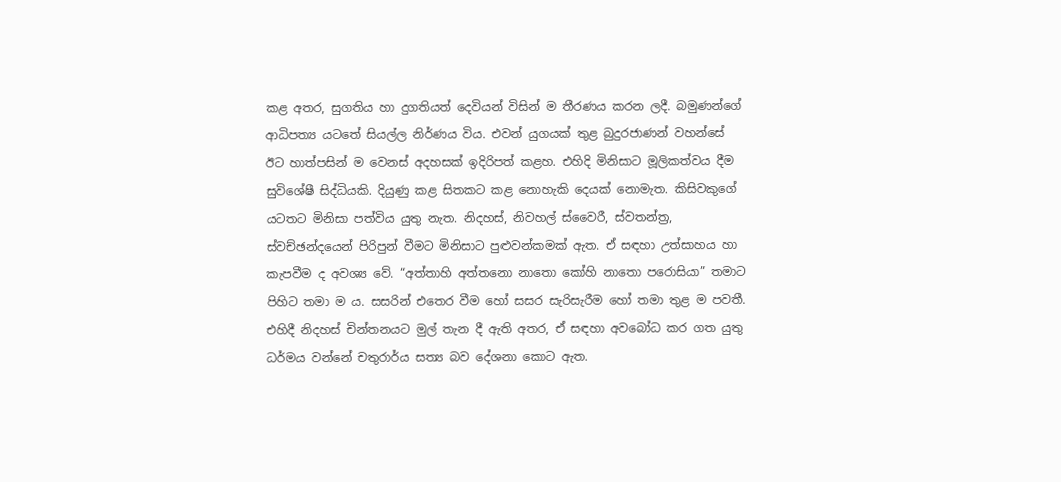කළ අතර, සුගතිය හා දුගතියත් දෙවියන් විසින් ම තීරණය කරන ලදී. බමුණන්ගේ ආධිපත්‍ය යටතේ සියල්ල නිර්ණය විය. එවන් යුගයක් තුළ බුදුරජාණන් වහන්සේ ඊට හාත්පසින් ම වෙනස් අදහසක් ඉදිරිපත් කළහ. එහිදි මිනිසාට මූලිකත්වය දීම සුවිශේෂී සිද්ධියකි. දියුණු කළ සිතකට කළ නොහැකි දෙයක් නොමැත. කිසිවකුගේ යටතට මිනිසා පත්විය යුතු නැත. නිදහස්, නිවහල් ස්වෛරී, ස්වතන්ත්‍ර, ස්වච්ඡන්දයෙන් පිරිපුන් වීමට මිනිසාට පුළුවන්කමක් ඇත. ඒ සඳහා උත්සාහය හා කැපවීම ද අවශ්‍ය වේ. “අත්තාහි අත්තනො නාතො කෝහි නාතො පරොසියා” තමාට පිහිට තමා ම ය. සසරින් එතෙර වීම හෝ සසර සැරිසැරීම හෝ තමා තුළ ම පවතී. එහිදී නිදහස් චින්තනයට මුල් තැන දී ඇති අතර, ඒ සඳහා අවබෝධ කර ගත යුතු ධර්මය වන්නේ චතුරාර්ය සත්‍ය බව දේශනා කොට ඇත.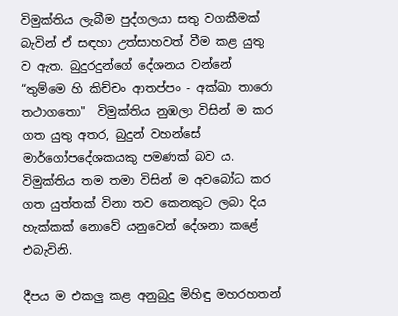විමුක්තිය ලැබීම පුද්ගලයා සතු වගකීමක් බැවින් ඒ සඳහා උත්සාහවත් වීම කළ යුතු ව ඇත. බුදුරදුන්ගේ දේශනය වන්නේ “තුම්මෙ හි කිච්චං ආතප්පං - අක්ඛා තාරො තථාගතො"  විමුක්තිය නුඹලා විසින් ම කර ගත යුතු අතර, බුදුන් වහන්සේ මාර්ගෝපදේශකයකු පමණක් බව ය. විමුක්තිය තම තමා විසින් ම අවබෝධ කර ගත යුත්තක් විනා තව කෙනකුට ලබා දිය හැක්කක් නොවේ යනුවෙන් දේශනා කළේ එබැවිනි.

දීපය ම එකලු කළ අනුබුදු මිහිඳු මහරහතන්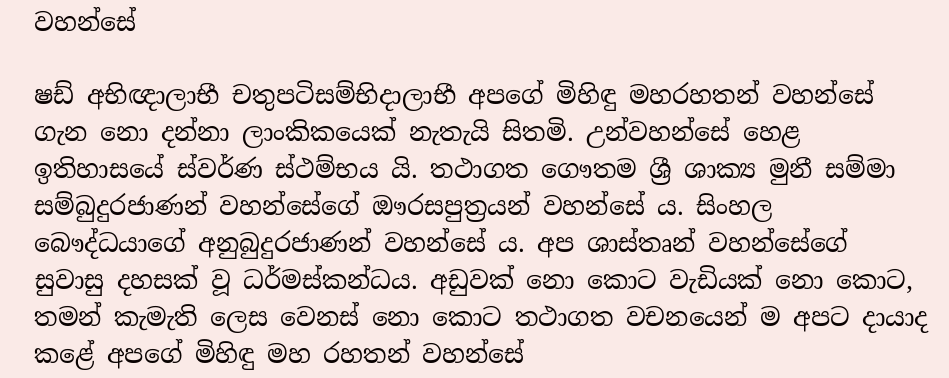වහන්සේ

ෂඩ් අභිඥාලාභී චතුපටිසම්භිදාලාභී අපගේ මිහිඳු මහරහතන් වහන්සේ ගැන නො දන්නා ලාංකිකයෙක් නැතැයි සිතමි. උන්වහන්සේ හෙළ ඉතිහාසයේ ස්වර්ණ ස්ථම්භය යි. තථාගත ගෞතම ශ්‍රී ශාක්‍ය මුනී සම්මා සම්බුදුරජාණන් වහන්සේගේ ඖරසපුත්‍රයන් වහන්සේ ය. සිංහල බෞද්ධයාගේ අනුබුදුරජාණන් වහන්සේ ය. අප ශාස්තෘන් වහන්සේගේ සුවාසු දහසක් වූ ධර්මස්කන්ධය. අඩුවක් නො කොට වැඩියක් නො කොට, තමන් කැමැති ලෙස වෙනස් නො කොට තථාගත වචනයෙන් ම අපට දායාද කළේ අපගේ මිහිඳු මහ රහතන් වහන්සේ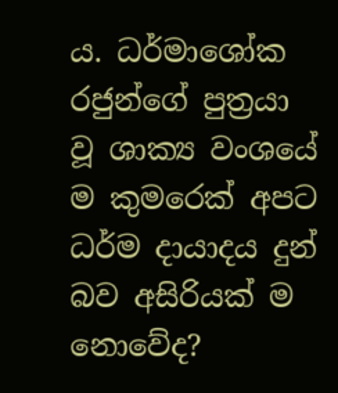ය. ධර්මාශෝක රජුන්ගේ පුත්‍රයා වූ ශාක්‍ය වංශයේ ම කුමරෙක් අපට ධර්ම දායාදය දුන් බව අසිරියක් ම නොවේද?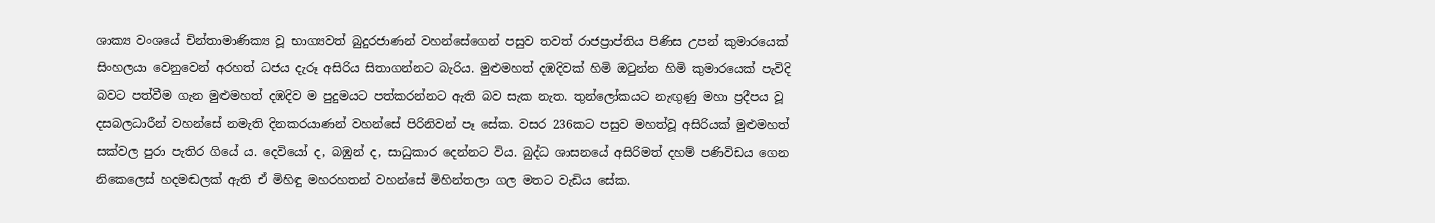ශාක්‍ය වංශයේ චින්තාමාණික්‍ය වූ භාග්‍යවත් බුදුරජාණන් වහන්සේගෙන් පසුව තවත් රාජප්‍රාප්තිය පිණිස උපන් කුමාරයෙක් සිංහලයා වෙනුවෙන් අරහත් ධජය දැරූ අසිරිය සිතාගන්නට බැරිය. මුළුමහත් දඹදිවක් හිමි ඔටුන්න හිමි කුමාරයෙක් පැවිදි බවට පත්වීම ගැන මුළුමහත් දඹදිව ම පුදුමයට පත්කරන්නට ඇති බව සැක නැත. තුන්ලෝකයට නැඟුණු මහා ප්‍රදීපය වූ දසබලධාරීන් වහන්සේ නමැති දිනකරයාණන් වහන්සේ පිරිනිවන් පෑ සේක. වසර 236කට පසුව මහත්වූ අසිරියක් මුළුමහත් සක්වල පුරා පැතිර ගියේ ය. දෙවියෝ ද, බඹුන් ද, සාධුකාර දෙන්නට විය. බුද්ධ ශාසනයේ අසිරිමත් දහම් පණිවිඩය ගෙන නිකෙලෙස් හදමඬලක් ඇති ඒ මිහිඳු මහරහතන් වහන්සේ මිහින්තලා ගල මතට වැඩිය සේක.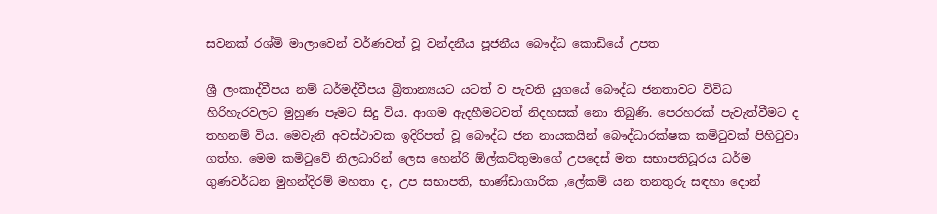සවනක් රශ්මි මාලාවෙන් වර්ණවත් වූ වන්දනීය පූජනීය බෞද්ධ කොඩියේ උපත

ශ්‍රී ලංකාද්වීපය නම් ධර්මද්වීපය බ්‍රිතාන්‍යයට යටත් ව පැවති යුගයේ බෞද්ධ ජනතාවට විවිධ හිරිහැරවලට මුහුණ පෑමට සිදු විය. ආගම ඇදහීමටවත් නිදහසක් නො තිබුණි. පෙරහරක් පැවැත්වීමට ද තහනම් විය. මෙවැනි අවස්ථාවක ඉදිරිපත් වූ බෞද්ධ ජන නායකයින් බෞද්ධාරක්ෂක කමිටුවක් පිහිටුවා ගත්හ. මෙම කමිටුවේ නිලධාරින් ලෙස හෙන්රි ඕල්කට්තුමාගේ උපදෙස් මත සභාපතිධූරය ධර්ම ගුණවර්ධන මුහන්දිරම් මහතා ද, උප සභාපති, භාණ්ඩාගාරික ,ලේකම් යන තනතුරු සඳහා දොන්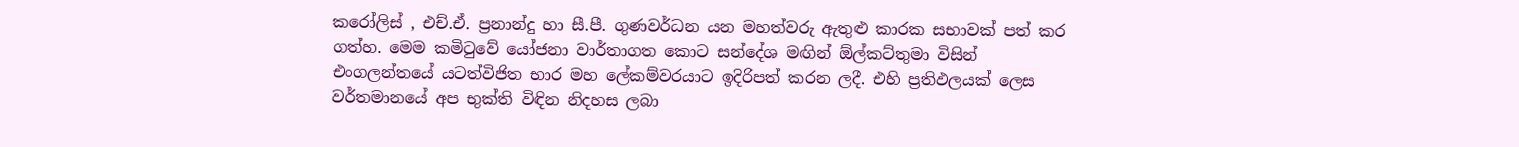කරෝලිස් , එච්.ඒ. ප්‍රනාන්දු හා සී.පී. ගුණවර්ධන යන මහත්වරු ඇතුළු කාරක සභාවක් පත් කර ගත්හ. මෙම කමිටුවේ යෝජනා වාර්තාගත කොට සන්දේශ මඟින් ඕල්කට්තුමා විසින් එංගලන්තයේ යටත්විජිත භාර මහ ලේකම්වරයාට ඉදිරිපත් කරන ලදී. එහි ප්‍රතිඵලයක් ලෙස වර්තමානයේ අප භුක්ති විඳින නිදහස ලබා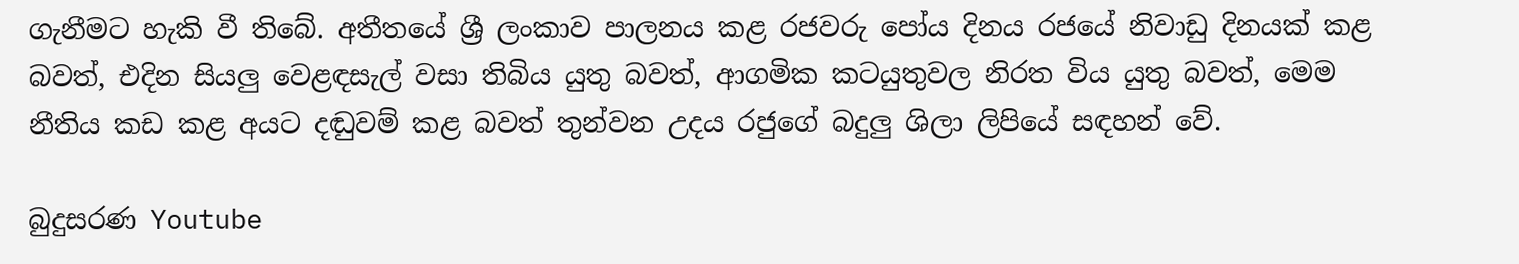ගැනීමට හැකි වී තිබේ. අතීතයේ ශ්‍රී ලංකාව පාලනය කළ රජවරු පෝය දිනය රජයේ නිවාඩු දිනයක් කළ බවත්, එදින සියලු වෙළඳසැල් වසා තිබිය යුතු බවත්, ආගමික කටයුතුවල නිරත විය යුතු බවත්, මෙම නීතිය කඩ කළ අයට දඬුවම් කළ බවත් තුන්වන උදය රජුගේ බදුලු ශිලා ලිපියේ සඳහන් වේ.

බුදුසරණ Youtube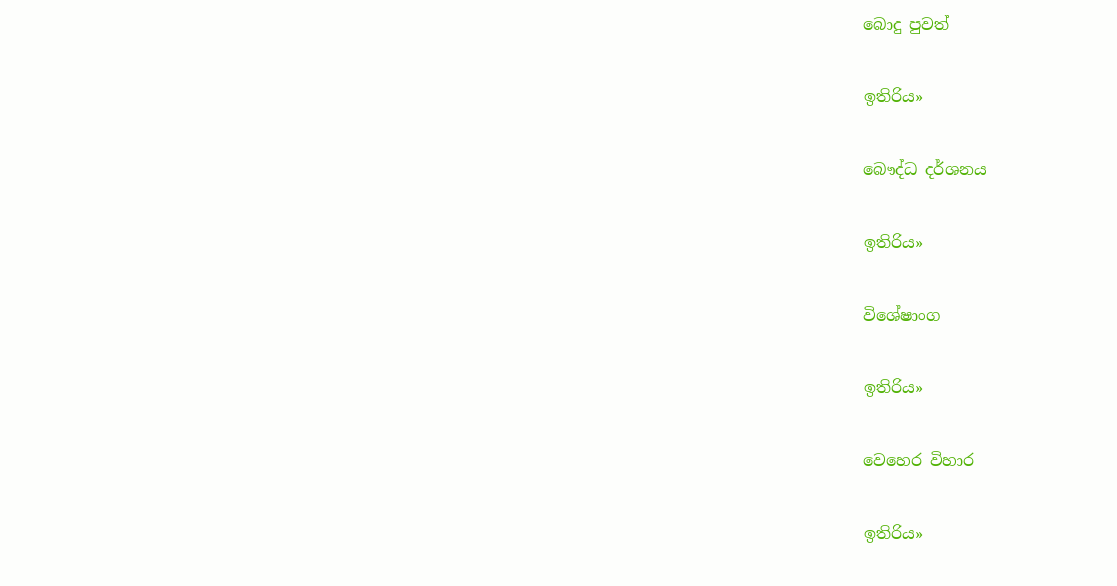බොදු පුවත්

ඉතිරිය»

බෞද්ධ දර්ශනය

ඉතිරිය»

විශේෂාංග

ඉතිරිය»

වෙහෙර විහාර

ඉතිරිය»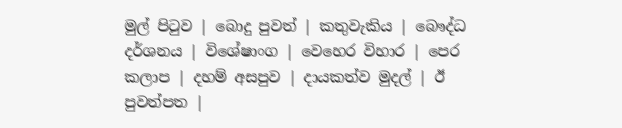මුල් පිටුව | බොදු පුවත් | කතුවැකිය | බෞද්ධ දර්ශනය | විශේෂාංග | වෙහෙර විහාර | පෙර කලාප | දහම් අසපුව | දායකත්ව මුදල් | ඊ පුවත්පත |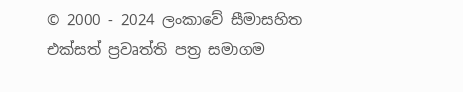© 2000 - 2024 ලංකාවේ සීමාසහිත එක්සත් ප්‍රවෘත්ති පත්‍ර සමාගම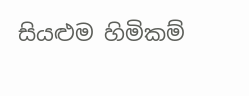සියළුම හිමිකම්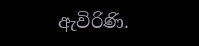ඇවිරිණි.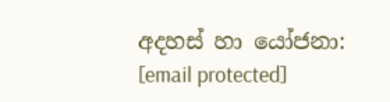අදහස් හා යෝජනා: [email protected]